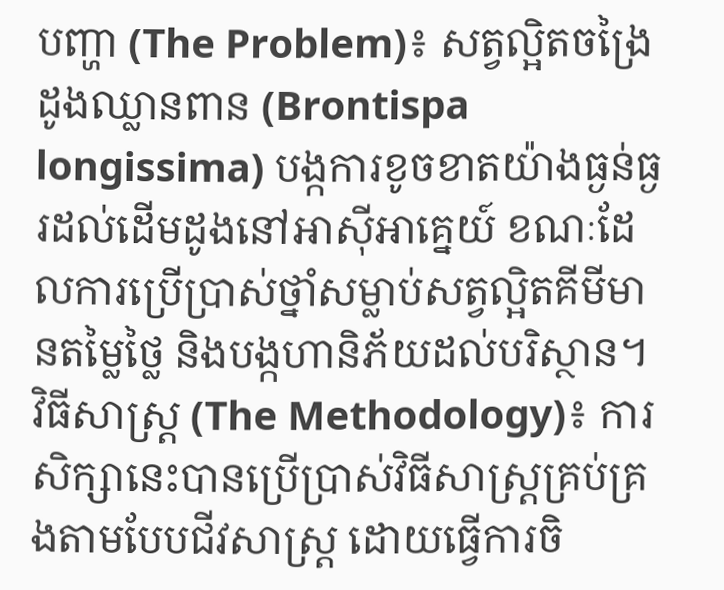បញ្ហា (The Problem)៖ សត្វល្អិតចង្រៃដូងឈ្លានពាន (Brontispa longissima) បង្កការខូចខាតយ៉ាងធ្ងន់ធ្ងរដល់ដើមដូងនៅអាស៊ីអាគ្នេយ៍ ខណៈដែលការប្រើប្រាស់ថ្នាំសម្លាប់សត្វល្អិតគីមីមានតម្លៃថ្លៃ និងបង្កហានិភ័យដល់បរិស្ថាន។
វិធីសាស្ត្រ (The Methodology)៖ ការសិក្សានេះបានប្រើប្រាស់វិធីសាស្ត្រគ្រប់គ្រងតាមបែបជីវសាស្ត្រ ដោយធ្វើការចិ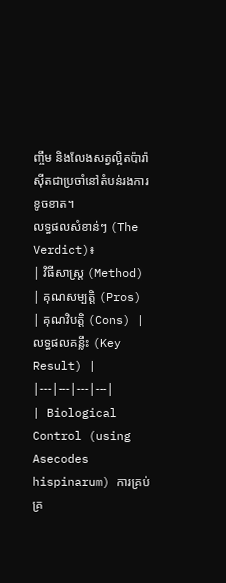ញ្ចឹម និងលែងសត្វល្អិតប៉ារ៉ាស៊ីតជាប្រចាំនៅតំបន់រងការខូចខាត។
លទ្ធផលសំខាន់ៗ (The Verdict)៖
| វិធីសាស្ត្រ (Method) | គុណសម្បត្តិ (Pros) | គុណវិបត្តិ (Cons) | លទ្ធផលគន្លឹះ (Key Result) |
|---|---|---|---|
| Biological Control (using Asecodes hispinarum) ការគ្រប់គ្រ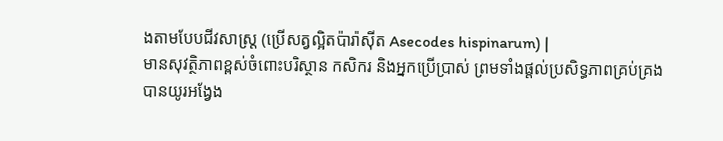ងតាមបែបជីវសាស្ត្រ (ប្រើសត្វល្អិតប៉ារ៉ាស៊ីត Asecodes hispinarum) |
មានសុវត្ថិភាពខ្ពស់ចំពោះបរិស្ថាន កសិករ និងអ្នកប្រើប្រាស់ ព្រមទាំងផ្តល់ប្រសិទ្ធភាពគ្រប់គ្រងបានយូរអង្វែង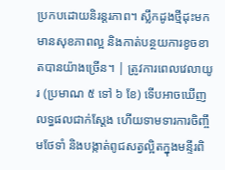ប្រកបដោយនិរន្តរភាព។ ស្លឹកដូងថ្មីដុះមកមានសុខភាពល្អ និងកាត់បន្ថយការខូចខាតបានយ៉ាងច្រើន។ | ត្រូវការពេលវេលាយូរ (ប្រមាណ ៥ ទៅ ៦ ខែ) ទើបអាចឃើញលទ្ធផលជាក់ស្តែង ហើយទាមទារការចិញ្ចឹមថែទាំ និងបង្កាត់ពូជសត្វល្អិតក្នុងមន្ទីរពិ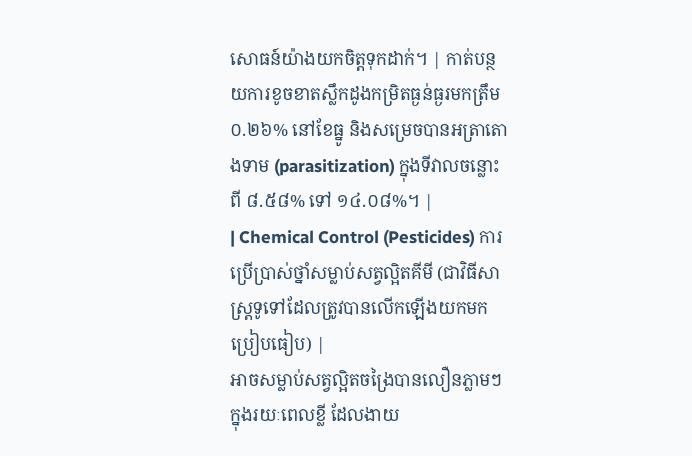សោធន៍យ៉ាងយកចិត្តទុកដាក់។ | កាត់បន្ថយការខូចខាតស្លឹកដូងកម្រិតធ្ងន់ធ្ងរមកត្រឹម ០.២៦% នៅខែធ្នូ និងសម្រេចបានអត្រាតោងទាម (parasitization) ក្នុងទីវាលចន្លោះពី ៨.៥៨% ទៅ ១៤.០៨%។ |
| Chemical Control (Pesticides) ការប្រើប្រាស់ថ្នាំសម្លាប់សត្វល្អិតគីមី (ជាវិធីសាស្ត្រទូទៅដែលត្រូវបានលើកឡើងយកមកប្រៀបធៀប) |
អាចសម្លាប់សត្វល្អិតចង្រៃបានលឿនភ្លាមៗក្នុងរយៈពេលខ្លី ដែលងាយ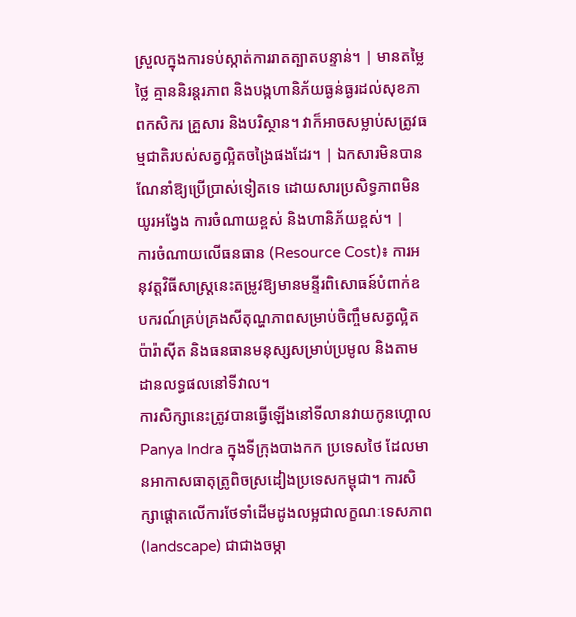ស្រួលក្នុងការទប់ស្កាត់ការរាតត្បាតបន្ទាន់។ | មានតម្លៃថ្លៃ គ្មាននិរន្តរភាព និងបង្កហានិភ័យធ្ងន់ធ្ងរដល់សុខភាពកសិករ គ្រួសារ និងបរិស្ថាន។ វាក៏អាចសម្លាប់សត្រូវធម្មជាតិរបស់សត្វល្អិតចង្រៃផងដែរ។ | ឯកសារមិនបានណែនាំឱ្យប្រើប្រាស់ទៀតទេ ដោយសារប្រសិទ្ធភាពមិនយូរអង្វែង ការចំណាយខ្ពស់ និងហានិភ័យខ្ពស់។ |
ការចំណាយលើធនធាន (Resource Cost)៖ ការអនុវត្តវិធីសាស្ត្រនេះតម្រូវឱ្យមានមន្ទីរពិសោធន៍បំពាក់ឧបករណ៍គ្រប់គ្រងសីតុណ្ហភាពសម្រាប់ចិញ្ចឹមសត្វល្អិតប៉ារ៉ាស៊ីត និងធនធានមនុស្សសម្រាប់ប្រមូល និងតាមដានលទ្ធផលនៅទីវាល។
ការសិក្សានេះត្រូវបានធ្វើឡើងនៅទីលានវាយកូនហ្គោល Panya Indra ក្នុងទីក្រុងបាងកក ប្រទេសថៃ ដែលមានអាកាសធាតុត្រូពិចស្រដៀងប្រទេសកម្ពុជា។ ការសិក្សាផ្តោតលើការថែទាំដើមដូងលម្អជាលក្ខណៈទេសភាព (landscape) ជាជាងចម្កា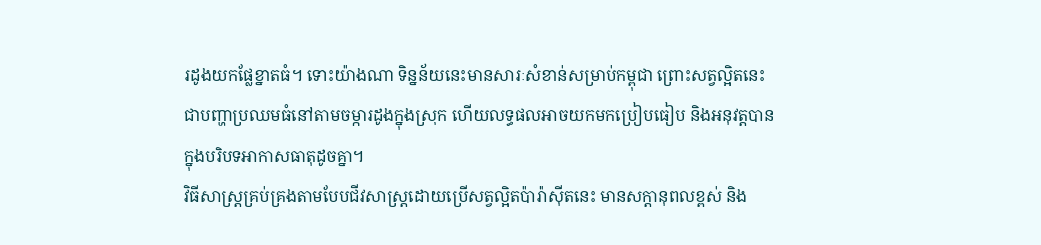រដូងយកផ្លែខ្នាតធំ។ ទោះយ៉ាងណា ទិន្នន័យនេះមានសារៈសំខាន់សម្រាប់កម្ពុជា ព្រោះសត្វល្អិតនេះជាបញ្ហាប្រឈមធំនៅតាមចម្ការដូងក្នុងស្រុក ហើយលទ្ធផលអាចយកមកប្រៀបធៀប និងអនុវត្តបានក្នុងបរិបទអាកាសធាតុដូចគ្នា។
វិធីសាស្ត្រគ្រប់គ្រងតាមបែបជីវសាស្ត្រដោយប្រើសត្វល្អិតប៉ារ៉ាស៊ីតនេះ មានសក្តានុពលខ្ពស់ និង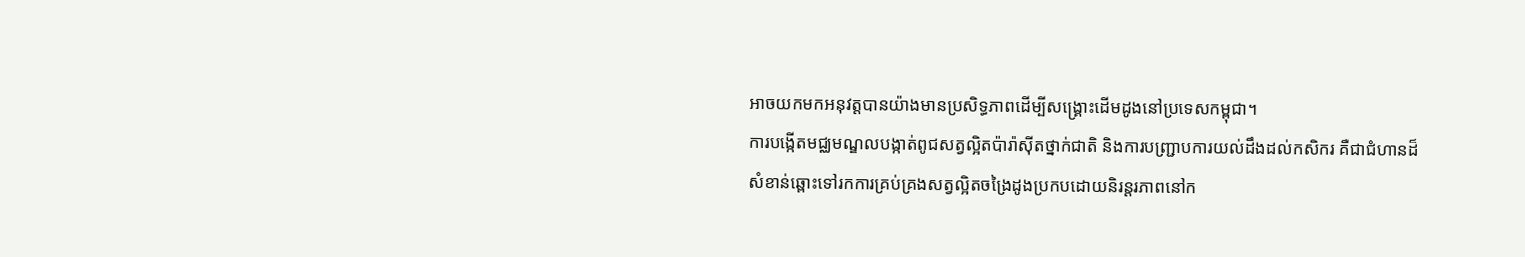អាចយកមកអនុវត្តបានយ៉ាងមានប្រសិទ្ធភាពដើម្បីសង្គ្រោះដើមដូងនៅប្រទេសកម្ពុជា។
ការបង្កើតមជ្ឈមណ្ឌលបង្កាត់ពូជសត្វល្អិតប៉ារ៉ាស៊ីតថ្នាក់ជាតិ និងការបញ្ជ្រាបការយល់ដឹងដល់កសិករ គឺជាជំហានដ៏សំខាន់ឆ្ពោះទៅរកការគ្រប់គ្រងសត្វល្អិតចង្រៃដូងប្រកបដោយនិរន្តរភាពនៅក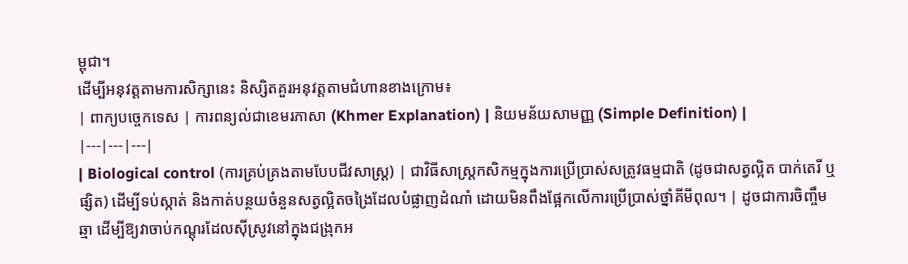ម្ពុជា។
ដើម្បីអនុវត្តតាមការសិក្សានេះ និស្សិតគួរអនុវត្តតាមជំហានខាងក្រោម៖
| ពាក្យបច្ចេកទេស | ការពន្យល់ជាខេមរភាសា (Khmer Explanation) | និយមន័យសាមញ្ញ (Simple Definition) |
|---|---|---|
| Biological control (ការគ្រប់គ្រងតាមបែបជីវសាស្ត្រ) | ជាវិធីសាស្ត្រកសិកម្មក្នុងការប្រើប្រាស់សត្រូវធម្មជាតិ (ដូចជាសត្វល្អិត បាក់តេរី ឬផ្សិត) ដើម្បីទប់ស្កាត់ និងកាត់បន្ថយចំនួនសត្វល្អិតចង្រៃដែលបំផ្លាញដំណាំ ដោយមិនពឹងផ្អែកលើការប្រើប្រាស់ថ្នាំគីមីពុល។ | ដូចជាការចិញ្ចឹមឆ្មា ដើម្បីឱ្យវាចាប់កណ្តុរដែលស៊ីស្រូវនៅក្នុងជង្រុកអ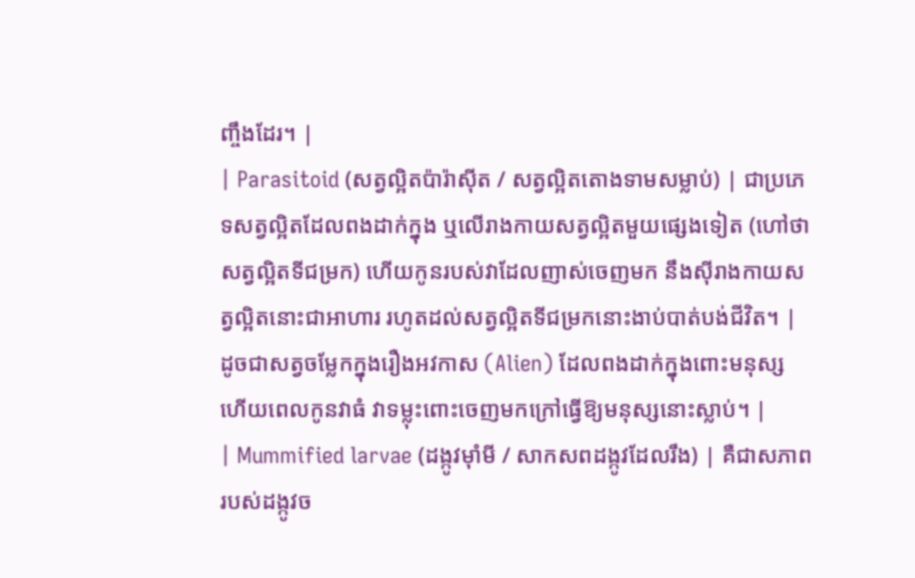ញ្ចឹងដែរ។ |
| Parasitoid (សត្វល្អិតប៉ារ៉ាស៊ីត / សត្វល្អិតតោងទាមសម្លាប់) | ជាប្រភេទសត្វល្អិតដែលពងដាក់ក្នុង ឬលើរាងកាយសត្វល្អិតមួយផ្សេងទៀត (ហៅថាសត្វល្អិតទីជម្រក) ហើយកូនរបស់វាដែលញាស់ចេញមក នឹងស៊ីរាងកាយសត្វល្អិតនោះជាអាហារ រហូតដល់សត្វល្អិតទីជម្រកនោះងាប់បាត់បង់ជីវិត។ | ដូចជាសត្វចម្លែកក្នុងរឿងអវកាស (Alien) ដែលពងដាក់ក្នុងពោះមនុស្ស ហើយពេលកូនវាធំ វាទម្លុះពោះចេញមកក្រៅធ្វើឱ្យមនុស្សនោះស្លាប់។ |
| Mummified larvae (ដង្កូវម៉ាំមី / សាកសពដង្កូវដែលរឹង) | គឺជាសភាពរបស់ដង្កូវច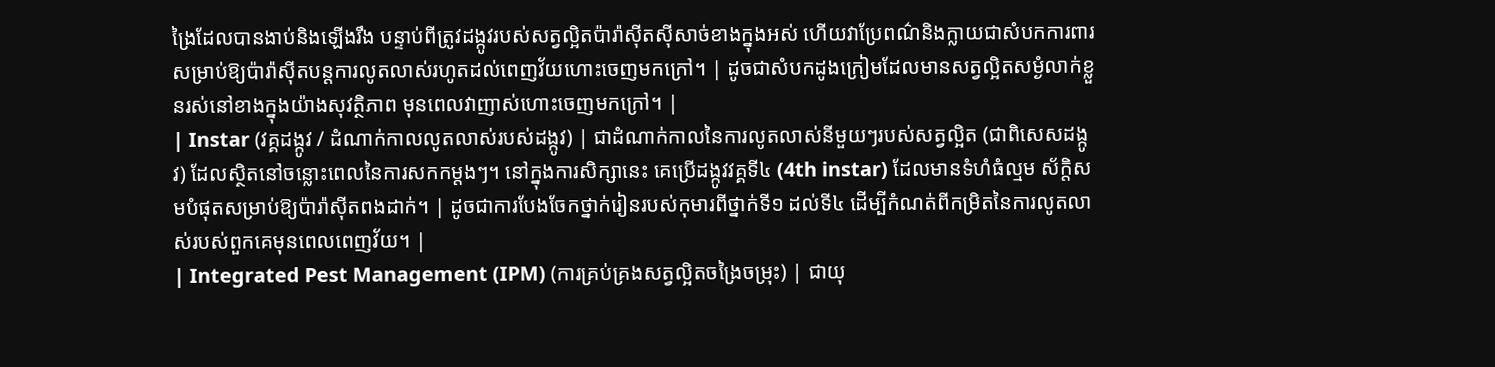ង្រៃដែលបានងាប់និងឡើងរឹង បន្ទាប់ពីត្រូវដង្កូវរបស់សត្វល្អិតប៉ារ៉ាស៊ីតស៊ីសាច់ខាងក្នុងអស់ ហើយវាប្រែពណ៌និងក្លាយជាសំបកការពារសម្រាប់ឱ្យប៉ារ៉ាស៊ីតបន្តការលូតលាស់រហូតដល់ពេញវ័យហោះចេញមកក្រៅ។ | ដូចជាសំបកដូងក្រៀមដែលមានសត្វល្អិតសម្ងំលាក់ខ្លួនរស់នៅខាងក្នុងយ៉ាងសុវត្ថិភាព មុនពេលវាញាស់ហោះចេញមកក្រៅ។ |
| Instar (វគ្គដង្កូវ / ដំណាក់កាលលូតលាស់របស់ដង្កូវ) | ជាដំណាក់កាលនៃការលូតលាស់នីមួយៗរបស់សត្វល្អិត (ជាពិសេសដង្កូវ) ដែលស្ថិតនៅចន្លោះពេលនៃការសកកម្តងៗ។ នៅក្នុងការសិក្សានេះ គេប្រើដង្កូវវគ្គទី៤ (4th instar) ដែលមានទំហំធំល្មម ស័ក្តិសមបំផុតសម្រាប់ឱ្យប៉ារ៉ាស៊ីតពងដាក់។ | ដូចជាការបែងចែកថ្នាក់រៀនរបស់កុមារពីថ្នាក់ទី១ ដល់ទី៤ ដើម្បីកំណត់ពីកម្រិតនៃការលូតលាស់របស់ពួកគេមុនពេលពេញវ័យ។ |
| Integrated Pest Management (IPM) (ការគ្រប់គ្រងសត្វល្អិតចង្រៃចម្រុះ) | ជាយុ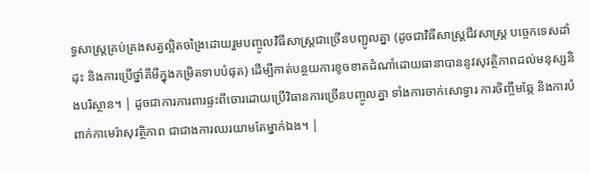ទ្ធសាស្ត្រគ្រប់គ្រងសត្វល្អិតចង្រៃដោយរួមបញ្ចូលវិធីសាស្ត្រជាច្រើនបញ្ជូលគ្នា (ដូចជាវិធីសាស្ត្រជីវសាស្ត្រ បច្ចេកទេសដាំដុះ និងការប្រើថ្នាំគីមីក្នុងកម្រិតទាបបំផុត) ដើម្បីកាត់បន្ថយការខូចខាតដំណាំដោយធានាបាននូវសុវត្ថិភាពដល់មនុស្សនិងបរិស្ថាន។ | ដូចជាការការពារផ្ទះពីចោរដោយប្រើវិធានការច្រើនបញ្ចូលគ្នា ទាំងការចាក់សោទ្វារ ការចិញ្ចឹមឆ្កែ និងការបំពាក់កាមេរ៉ាសុវត្ថិភាព ជាជាងការឈរយាមតែម្នាក់ឯង។ |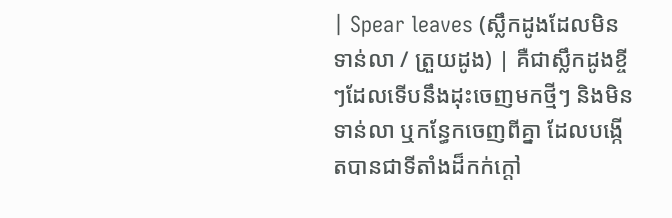| Spear leaves (ស្លឹកដូងដែលមិនទាន់លា / ត្រួយដូង) | គឺជាស្លឹកដូងខ្ចីៗដែលទើបនឹងដុះចេញមកថ្មីៗ និងមិនទាន់លា ឬកន្ធែកចេញពីគ្នា ដែលបង្កើតបានជាទីតាំងដ៏កក់ក្តៅ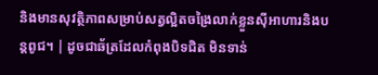និងមានសុវត្ថិភាពសម្រាប់សត្វល្អិតចង្រៃលាក់ខ្លួនស៊ីអាហារនិងបន្តពូជ។ | ដូចជាឆ័ត្រដែលកំពុងបិទជិត មិនទាន់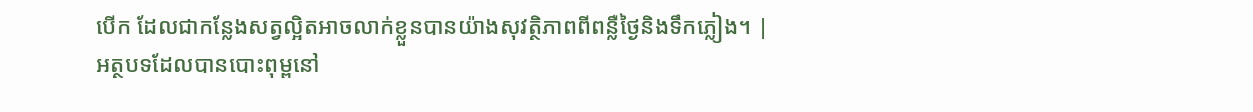បើក ដែលជាកន្លែងសត្វល្អិតអាចលាក់ខ្លួនបានយ៉ាងសុវត្ថិភាពពីពន្លឺថ្ងៃនិងទឹកភ្លៀង។ |
អត្ថបទដែលបានបោះពុម្ពនៅ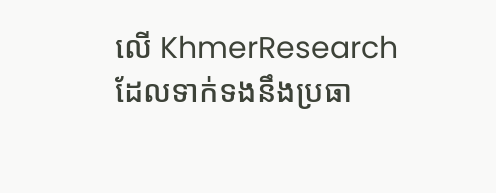លើ KhmerResearch ដែលទាក់ទងនឹងប្រធា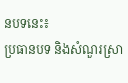នបទនេះ៖
ប្រធានបទ និងសំណួរស្រា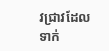វជ្រាវដែលទាក់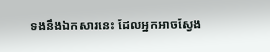ទងនឹងឯកសារនេះ ដែលអ្នកអាចស្វែង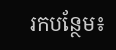រកបន្ថែម៖